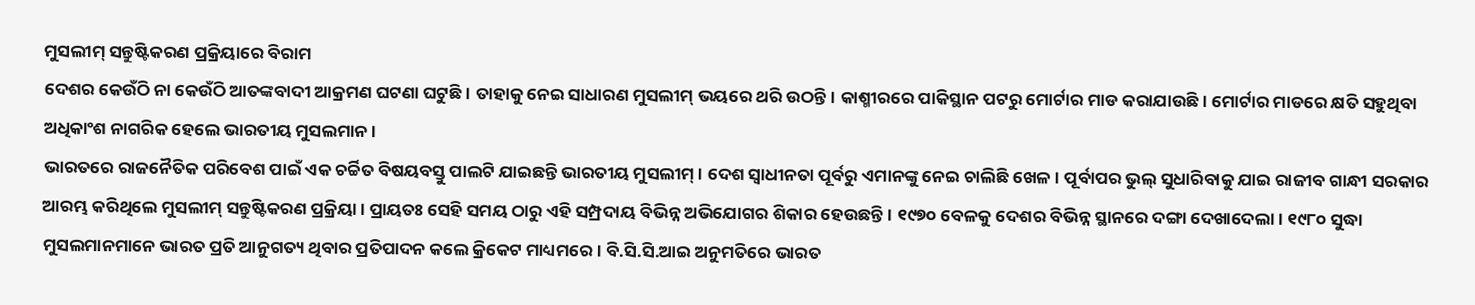ମୁସଲୀମ୍ ସନ୍ତୁଷ୍ଟିକରଣ ପ୍ରକ୍ରିୟାରେ ବିରାମ
ଦେଶର କେଉଁଠି ନା କେଉଁଠି ଆତଙ୍କବାଦୀ ଆକ୍ରମଣ ଘଟଣା ଘଟୁଛି। ତାହାକୁ ନେଇ ସାଧାରଣ ମୁସଲୀମ୍ ଭୟରେ ଥରି ଉଠନ୍ତି। କାଶ୍ମୀରରେ ପାକିସ୍ଥାନ ପଟରୁ ମୋର୍ଟାର ମାଡ କରାଯାଉଛି। ମୋର୍ଟାର ମାଡରେ କ୍ଷତି ସହୁଥିବା ଅଧିକାଂଶ ନାଗରିକ ହେଲେ ଭାରତୀୟ ମୁସଲମାନ।
ଭାରତରେ ରାଜନୈତିକ ପରିବେଶ ପାଇଁ ଏକ ଚର୍ଚ୍ଚିତ ବିଷୟବସ୍ତୁ ପାଲଟି ଯାଇଛନ୍ତି ଭାରତୀୟ ମୁସଲୀମ୍। ଦେଶ ସ୍ୱାଧୀନତା ପୂର୍ବରୁ ଏମାନଙ୍କୁ ନେଇ ଚାଲିଛି ଖେଳ। ପୂର୍ବାପର ଭୁଲ୍ ସୁଧାରିବାକୁ ଯାଇ ରାଜୀବ ଗାନ୍ଧୀ ସରକାର ଆରମ୍ଭ କରିଥିଲେ ମୁସଲୀମ୍ ସନ୍ତୁଷ୍ଟିକରଣ ପ୍ରକ୍ରିୟା। ପ୍ରାୟତଃ ସେହି ସମୟ ଠାରୁ ଏହି ସମ୍ପ୍ରଦାୟ ବିଭିନ୍ନ ଅଭିଯୋଗର ଶିକାର ହେଉଛନ୍ତି। ୧୯୭୦ ବେଳକୁ ଦେଶର ବିଭିନ୍ନ ସ୍ଥାନରେ ଦଙ୍ଗା ଦେଖାଦେଲା। ୧୯୮୦ ସୁଦ୍ଧା ମୁସଲମାନମାନେ ଭାରତ ପ୍ରତି ଆନୁଗତ୍ୟ ଥିବାର ପ୍ରତିପାଦନ କଲେ କ୍ରିକେଟ ମାଧ୍ୟମରେ। ବି.ସି.ସି.ଆଇ ଅନୁମତିରେ ଭାରତ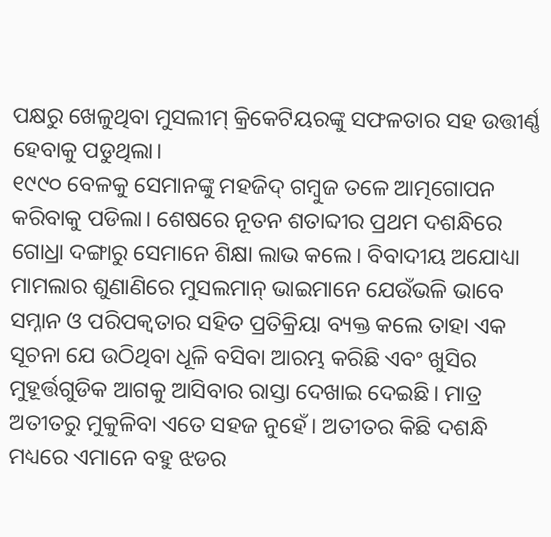ପକ୍ଷରୁ ଖେଳୁଥିବା ମୁସଲୀମ୍ କ୍ରିକେଟିୟରଙ୍କୁ ସଫଳତାର ସହ ଉତ୍ତୀର୍ଣ୍ଣ ହେବାକୁ ପଡୁଥିଲା।
୧୯୯୦ ବେଳକୁ ସେମାନଙ୍କୁ ମହଜିଦ୍ ଗମ୍ବୁଜ ତଳେ ଆତ୍ମଗୋପନ କରିବାକୁ ପଡିଲା। ଶେଷରେ ନୂତନ ଶତାବ୍ଦୀର ପ୍ରଥମ ଦଶନ୍ଧିରେ ଗୋଧ୍ରା ଦଙ୍ଗାରୁ ସେମାନେ ଶିକ୍ଷା ଲାଭ କଲେ। ବିବାଦୀୟ ଅଯୋଧ୍ୟା ମାମଲାର ଶୁଣାଣିରେ ମୁସଲମାନ୍ ଭାଇମାନେ ଯେଉଁଭଳି ଭାବେ ସମ୍ନାନ ଓ ପରିପକ୍ୱତାର ସହିତ ପ୍ରତିକ୍ରିୟା ବ୍ୟକ୍ତ କଲେ ତାହା ଏକ ସୂଚନା ଯେ ଉଠିଥିବା ଧୂଳି ବସିବା ଆରମ୍ଭ କରିଛି ଏବଂ ଖୁସିର ମୁହୂର୍ତ୍ତଗୁଡିକ ଆଗକୁ ଆସିବାର ରାସ୍ତା ଦେଖାଇ ଦେଇଛି। ମାତ୍ର ଅତୀତରୁ ମୁକୁଳିବା ଏତେ ସହଜ ନୁହେଁ। ଅତୀତର କିଛି ଦଶନ୍ଧି ମଧ୍ୟରେ ଏମାନେ ବହୁ ଝଡର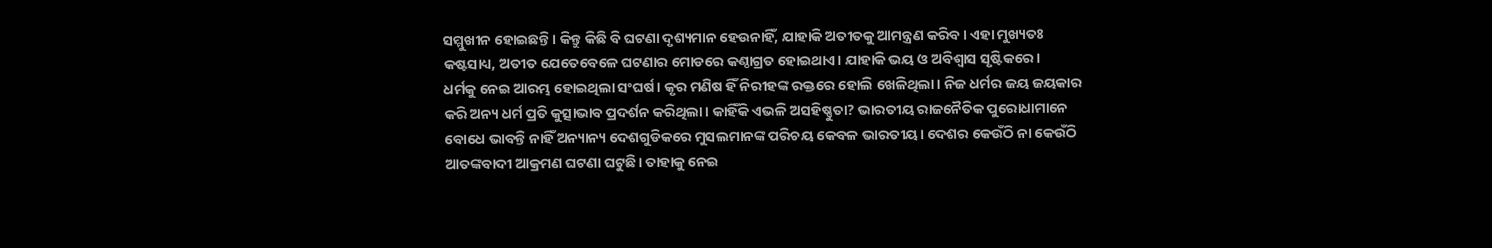ସମ୍ମୁଖୀନ ହୋଇଛନ୍ତି। କିନ୍ତୁ କିଛି ବି ଘଟଣା ଦୃଶ୍ୟମାନ ହେଉନାହିଁ, ଯାହାକି ଅତୀତକୁ ଆମନ୍ତ୍ରଣ କରିବ। ଏହା ମୁଖ୍ୟତଃ କଷ୍ଟସାଧ୍ୟ, ଅତୀତ ଯେତେବେଳେ ଘଟଣାର ମୋଡରେ କଣ୍ଠାଗ୍ରତ ହୋଇଥାଏ। ଯାହାକି ଭୟ ଓ ଅବିଶ୍ୱାସ ସୃଷ୍ଟିକରେ।
ଧର୍ମକୁ ନେଇ ଆରମ୍ଭ ହୋଇଥିଲା ସଂଘର୍ଷ। କୃର ମଣିଷ ହିଁ ନିରୀହଙ୍କ ରକ୍ତରେ ହୋଲି ଖେଳିଥିଲା। ନିଜ ଧର୍ମର ଜୟ ଜୟକାର କରି ଅନ୍ୟ ଧର୍ମ ପ୍ରତି କୁତ୍ସାଭାବ ପ୍ରଦର୍ଶନ କରିଥିଲା। କାହିଁକି ଏଭଳି ଅସହିଷ୍ଣୁତା? ଭାରତୀୟ ରାଜନୈତିକ ପୁରୋଧାମାନେ ବୋଧେ ଭାବନ୍ତି ନାହିଁ ଅନ୍ୟାନ୍ୟ ଦେଶଗୁଡିକରେ ମୁସଲମାନଙ୍କ ପରିଚୟ କେବଳ ଭାରତୀୟ। ଦେଶର କେଉଁଠି ନା କେଉଁଠି ଆତଙ୍କବାଦୀ ଆକ୍ରମଣ ଘଟଣା ଘଟୁଛି। ତାହାକୁ ନେଇ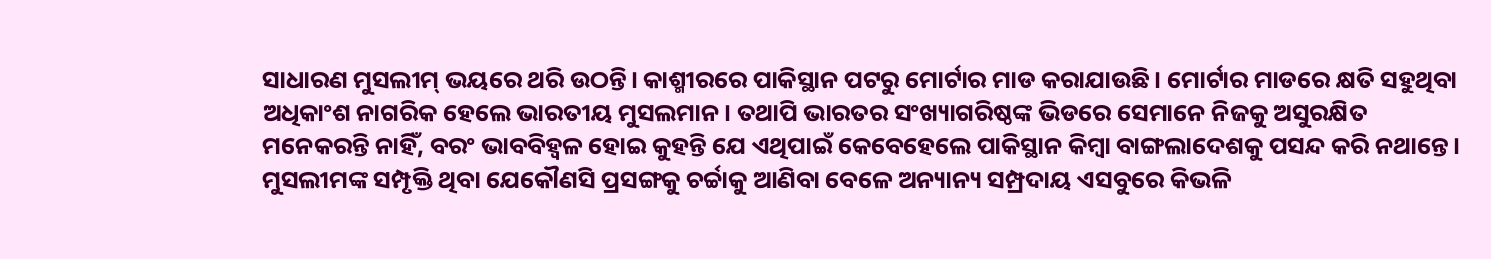ସାଧାରଣ ମୁସଲୀମ୍ ଭୟରେ ଥରି ଉଠନ୍ତି। କାଶ୍ମୀରରେ ପାକିସ୍ଥାନ ପଟରୁ ମୋର୍ଟାର ମାଡ କରାଯାଉଛି। ମୋର୍ଟାର ମାଡରେ କ୍ଷତି ସହୁଥିବା ଅଧିକାଂଶ ନାଗରିକ ହେଲେ ଭାରତୀୟ ମୁସଲମାନ। ତଥାପି ଭାରତର ସଂଖ୍ୟାଗରିଷ୍ଠଙ୍କ ଭିଡରେ ସେମାନେ ନିଜକୁ ଅସୁରକ୍ଷିତ ମନେକରନ୍ତି ନାହିଁ, ବରଂ ଭାବବିହ୍ୱଳ ହୋଇ କୁହନ୍ତି ଯେ ଏଥିପାଇଁ କେବେହେଲେ ପାକିସ୍ଥାନ କିମ୍ବା ବାଙ୍ଗଲାଦେଶକୁ ପସନ୍ଦ କରି ନଥାନ୍ତେ।
ମୁସଲୀମଙ୍କ ସମ୍ପୃକ୍ତି ଥିବା ଯେକୌଣସି ପ୍ରସଙ୍ଗକୁ ଚର୍ଚ୍ଚାକୁ ଆଣିବା ବେଳେ ଅନ୍ୟାନ୍ୟ ସମ୍ପ୍ରଦାୟ ଏସବୁରେ କିଭଳି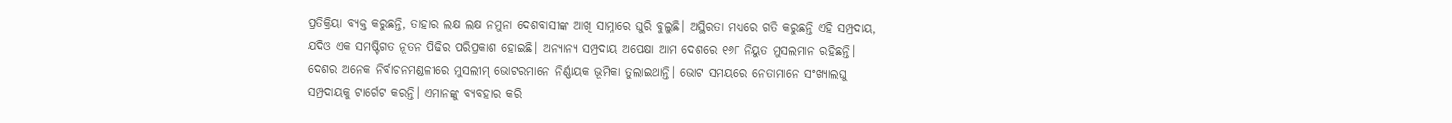ପ୍ରତିକ୍ରିୟା ବ୍ୟକ୍ତ କରୁଛନ୍ତି, ତାହାର ଲକ୍ଷ ଲକ୍ଷ ନମୁନା ଦେଶବାସୀଙ୍କ ଆଖି ସାମ୍ନାରେ ଘୁରି ବୁଲୁଛି। ଅସ୍ଥିରତା ମଧ୍ୟରେ ଗତି କରୁଛନ୍ତି ଏହି ସମ୍ପ୍ରଦାୟ, ଯଦିଓ ଏକ ସମଷ୍ଟିଗତ ନୂତନ ପିଢିର ପରିପ୍ରକାଶ ହୋଇଛି। ଅନ୍ୟାନ୍ୟ ସମ୍ପ୍ରଦାୟ ଅପେକ୍ଷା ଆମ ଦେଶରେ ୧୬୮ ନିୟୁତ ମୁସଲମାନ ରହିଛନ୍ତି। ଦେଶର ଅନେକ ନିର୍ବାଚନମଣ୍ଡଳୀରେ ମୁସଲୀମ୍ ଭୋଟରମାନେ ନିର୍ଣ୍ଣାୟକ ଭୂମିକା ତୁଲାଇଥାନ୍ତି। ଭୋଟ ସମୟରେ ନେତାମାନେ ସଂଖ୍ୟାଲଘୁ ସମ୍ପ୍ରଦାୟକୁ ଟାର୍ଗେଟ କରନ୍ତି। ଏମାନଙ୍କୁ ବ୍ୟବହାର କରି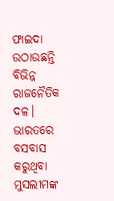ଫାଇଦା ଉଠାଉଛନ୍ତି ବିଭିନ୍ନ ରାଜନୈତିକ ଦଳ। ଭାରତରେ ବସବାସ କରୁଥିବା ମୁସଲୀମଙ୍କ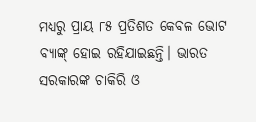ମଧ୍ୟରୁ ପ୍ରାୟ ୮୫ ପ୍ରତିଶତ କେବଳ ଭୋଟ ବ୍ୟାଙ୍କ୍ ହୋଇ ରହିଯାଇଛନ୍ତି। ଭାରତ ସରକାରଙ୍କ ଚାକିରି ଓ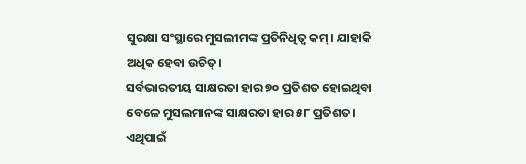ସୁରକ୍ଷା ସଂସ୍ଥାରେ ମୁସଲୀମଙ୍କ ପ୍ରତିନିଧିତ୍ୱ କମ୍। ଯାହାକି ଅଧିକ ହେବା ଉଚିତ୍।
ସର୍ବଭାରତୀୟ ସାକ୍ଷରତା ହାର ୭୦ ପ୍ରତିଶତ ହୋଇଥିବା ବେଳେ ମୁସଲମାନଙ୍କ ସାକ୍ଷରତା ହାର ୫୮ ପ୍ରତିଶତ। ଏଥିପାଇଁ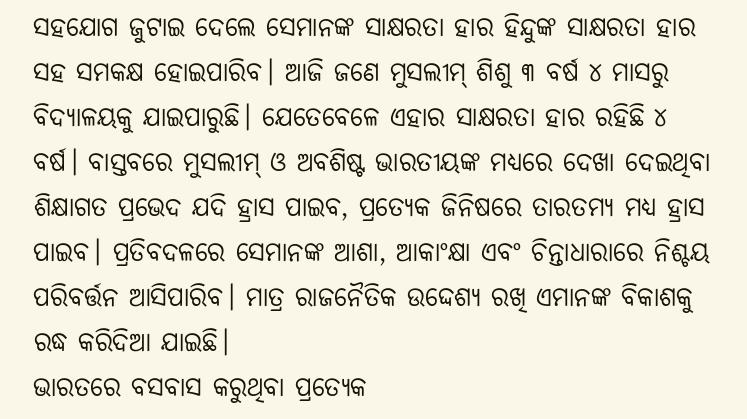ସହଯୋଗ ଜୁଟାଇ ଦେଲେ ସେମାନଙ୍କ ସାକ୍ଷରତା ହାର ହିନ୍ଦୁଙ୍କ ସାକ୍ଷରତା ହାର ସହ ସମକକ୍ଷ ହୋଇପାରିବ। ଆଜି ଜଣେ ମୁସଲୀମ୍ ଶିଶୁ ୩ ବର୍ଷ ୪ ମାସରୁ ବିଦ୍ୟାଳୟକୁ ଯାଇପାରୁଛି। ଯେତେବେଳେ ଏହାର ସାକ୍ଷରତା ହାର ରହିଛି ୪ ବର୍ଷ। ବାସ୍ତବରେ ମୁସଲୀମ୍ ଓ ଅବଶିଷ୍ଟ ଭାରତୀୟଙ୍କ ମଧ୍ୟରେ ଦେଖା ଦେଇଥିବା ଶିକ୍ଷାଗତ ପ୍ରଭେଦ ଯଦି ହ୍ରାସ ପାଇବ, ପ୍ରତ୍ୟେକ ଜିନିଷରେ ତାରତମ୍ୟ ମଧ୍ୟ ହ୍ରାସ ପାଇବ। ପ୍ରତିବଦଳରେ ସେମାନଙ୍କ ଆଶା, ଆକାଂକ୍ଷା ଏବଂ ଚିନ୍ତାଧାରାରେ ନିଶ୍ଚୟ ପରିବର୍ତ୍ତନ ଆସିପାରିବ। ମାତ୍ର ରାଜନୈତିକ ଉଦ୍ଦେଶ୍ୟ ରଖି ଏମାନଙ୍କ ବିକାଶକୁ ରଦ୍ଧ କରିଦିଆ ଯାଇଛି।
ଭାରତରେ ବସବାସ କରୁଥିବା ପ୍ରତ୍ୟେକ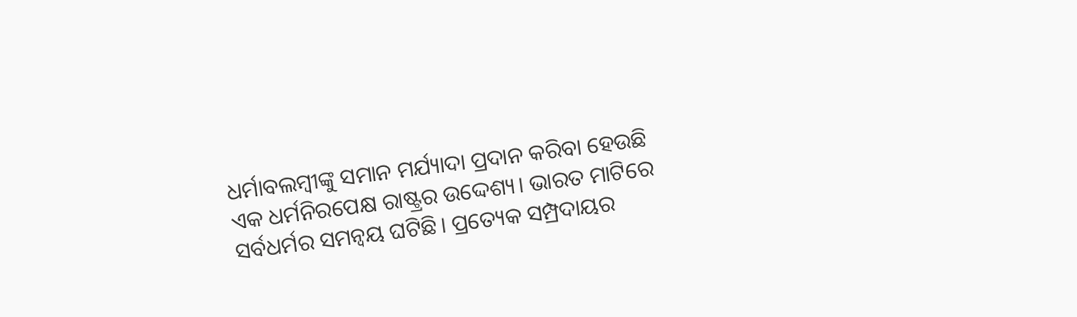ଧର୍ମାବଲମ୍ବୀଙ୍କୁ ସମାନ ମର୍ଯ୍ୟାଦା ପ୍ରଦାନ କରିବା ହେଉଛି ଏକ ଧର୍ମନିରପେକ୍ଷ ରାଷ୍ଟ୍ରର ଉଦ୍ଦେଶ୍ୟ। ଭାରତ ମାଟିରେ ସର୍ବଧର୍ମର ସମନ୍ୱୟ ଘଟିଛି। ପ୍ରତ୍ୟେକ ସମ୍ପ୍ରଦାୟର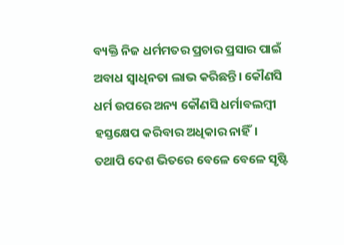ବ୍ୟକ୍ତି ନିଜ ଧର୍ମମତର ପ୍ରଚାର ପ୍ରସାର ପାଇଁ ଅବାଧ ସ୍ୱାଧିନତା ଲାଭ କରିଛନ୍ତି। କୌଣସି ଧର୍ମ ଉପରେ ଅନ୍ୟ କୌଣସି ଧର୍ମାବଲମ୍ବୀ ହସ୍ତକ୍ଷେପ କରିବାର ଅଧିକାର ନାହିଁ। ତଥାପି ଦେଶ ଭିତରେ ବେଳେ ବେଳେ ସୃଷ୍ଟି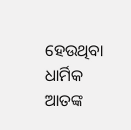ହେଉଥିବା ଧାର୍ମିକ ଆତଙ୍କ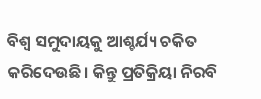ବିଶ୍ୱ ସମୁଦାୟକୁ ଆଶ୍ଚର୍ଯ୍ୟ ଚକିତ କରିଦେଉଛି। କିନ୍ତୁ ପ୍ରତିକ୍ରିୟା ନିରବି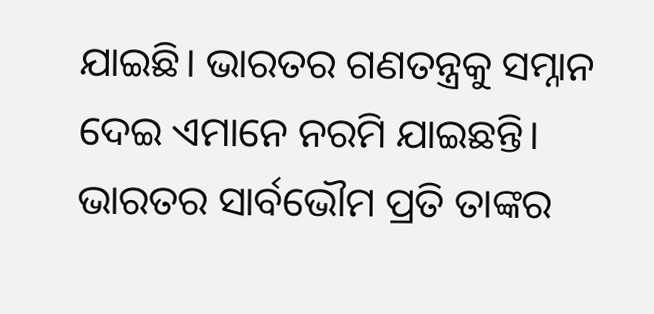ଯାଇଛି। ଭାରତର ଗଣତନ୍ତ୍ରକୁ ସମ୍ନାନ ଦେଇ ଏମାନେ ନରମି ଯାଇଛନ୍ତି। ଭାରତର ସାର୍ବଭୌମ ପ୍ରତି ତାଙ୍କର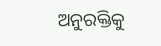ଅନୁରକ୍ତିକୁ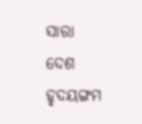ସାରା ଦେଶ ହୃଦୟଙ୍ଗମ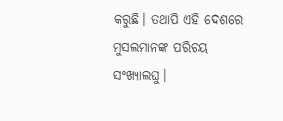କରୁଛି। ତଥାପି ଏହି ଦେଶରେ ମୁସଲମାନଙ୍କ ପରିଚୟ ସଂଖ୍ୟାଲଘୁ।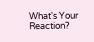What's Your Reaction?